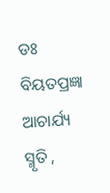ଡଃ ବିୟତପ୍ରଜ୍ଞା ଆଚାର୍ଯ୍ୟ
ସ୍ମୃତି ,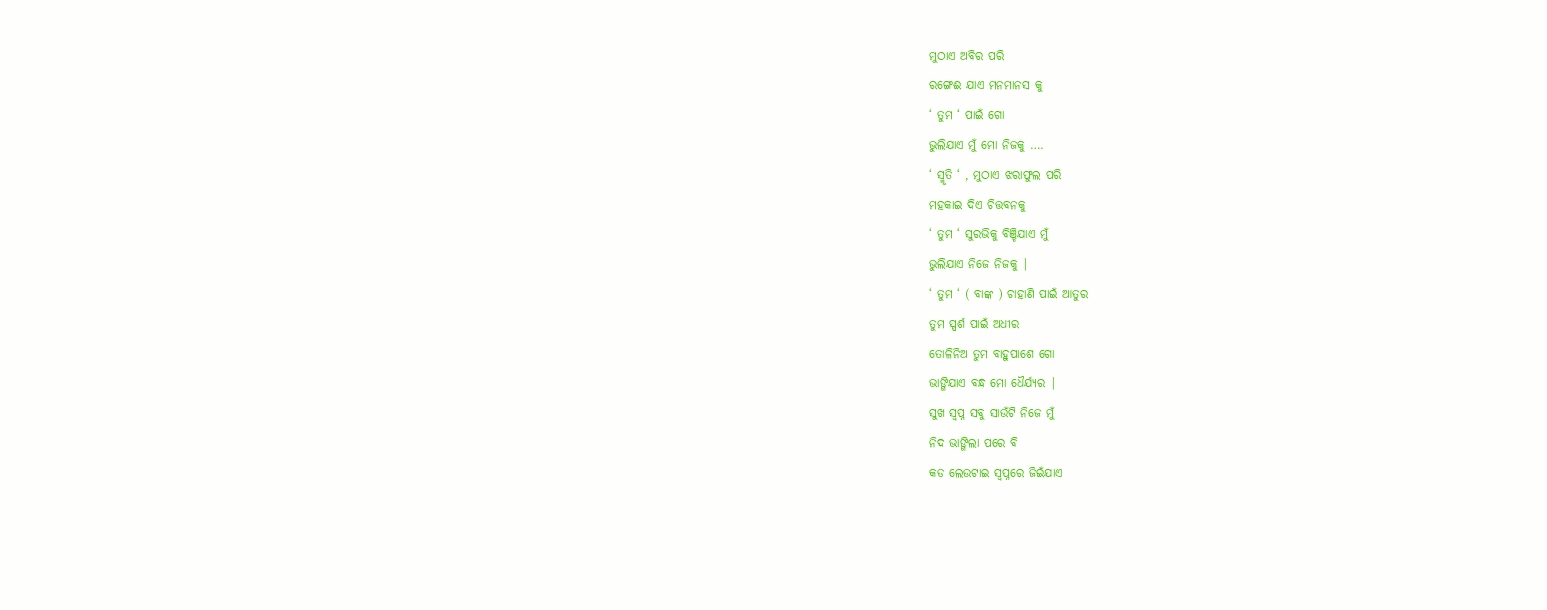ମୁଠାଏ ଅବିର ପରି
ରଙ୍ଗେଈ ଯାଏ ମନମାନସ କୁ
‘ ତୁମ ‘ ପାଇଁ ଗୋ
ଭୁଲିଯାଏ ମୁଁ ମୋ ନିଜକୁ ….
‘ ସ୍ମୃତି ‘ , ମୁଠାଏ ଝରାଫୁଲ ପରି
ମହକାଇ ଦିଏ ଚିତ୍ତବନକୁ
‘ ତୁମ ‘ ସୁରଭିକୁ ବିଞ୍ଚିଯାଏ ମୁଁ
ଭୁଲିଯାଏ ନିଜେ ନିଜକୁ |
‘ ତୁମ ‘ ( ବାଙ୍କ ) ଚାହାଣି ପାଇଁ ଆତୁର
ତୁମ ସ୍ପର୍ଶ ପାଇଁ ଅଧୀର
ତୋଳିନିଅ ତୁମ ବାହୁପାଶେ ଗୋ
ଭାଙ୍ଗିଯାଏ ବନ୍ଧ ମୋ ଧୈର୍ଯ୍ୟର |
ସୁଖ ସ୍ବପ୍ନ ସବୁ ସାଉଁଟି ନିଜେ ମୁଁ
ନିଦ ଭାଙ୍ଗିଲା ପରେ ବି
କଡ ଲେଉଟାଇ ସ୍ବପ୍ନରେ ଜିଇଁଯାଏ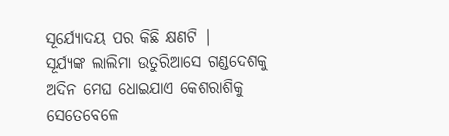ସୂର୍ଯ୍ୟୋଦୟ ପର କିଛି କ୍ଷଣଟି |
ସୂର୍ଯ୍ୟଙ୍କ ଲାଲିମା ଉତୁରିଆସେ ଗଣ୍ଡଦେଶକୁ
ଅଦିନ ମେଘ ଧୋଇଯାଏ କେଶରାଶିକୁ
ସେତେବେଳେ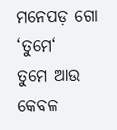ମନେପଡ଼ ଗୋ ‘ତୁମେ‘
ତୁମେ ଆଉ କେବଳ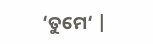‘ତୁମେ‘ |